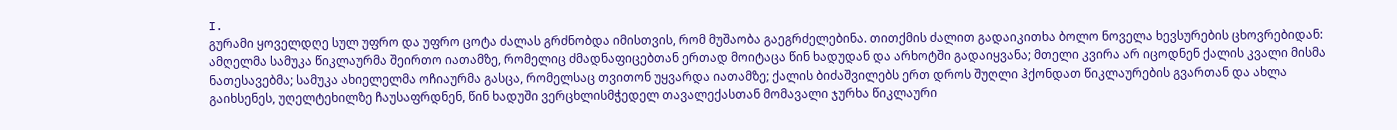I.
გურამი ყოველდღე სულ უფრო და უფრო ცოტა ძალას გრძნობდა იმისთვის, რომ მუშაობა გაეგრძელებინა. თითქმის ძალით გადაიკითხა ბოლო ნოველა ხევსურების ცხოვრებიდან: ამღელმა სამუკა წიკლაურმა შეირთო იათამზე, რომელიც ძმადნაფიცებთან ერთად მოიტაცა წინ ხადუდან და არხოტში გადაიყვანა; მთელი კვირა არ იცოდნენ ქალის კვალი მისმა ნათესავებმა; სამუკა ახიელელმა ოჩიაურმა გასცა, რომელსაც თვითონ უყვარდა იათამზე; ქალის ბიძაშვილებს ერთ დროს შუღლი ჰქონდათ წიკლაურების გვართან და ახლა გაიხსენეს, უღელტეხილზე ჩაუსაფრდნენ, წინ ხადუში ვერცხლისმჭედელ თავალექასთან მომავალი ჯურხა წიკლაური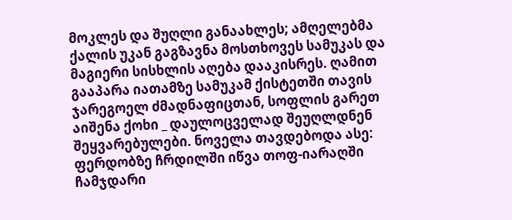მოკლეს და შუღლი განაახლეს; ამღელებმა ქალის უკან გაგზავნა მოსთხოვეს სამუკას და მაგიერი სისხლის აღება დააკისრეს. ღამით გააპარა იათამზე სამუკამ ქისტეთში თავის ჯარეგოელ ძმადნაფიცთან, სოფლის გარეთ აიშენა ქოხი _ დაულოცველად შეუღლდნენ შეყვარებულები. ნოველა თავდებოდა ასე: ფერდობზე ჩრდილში იწვა თოფ-იარაღში ჩამჯდარი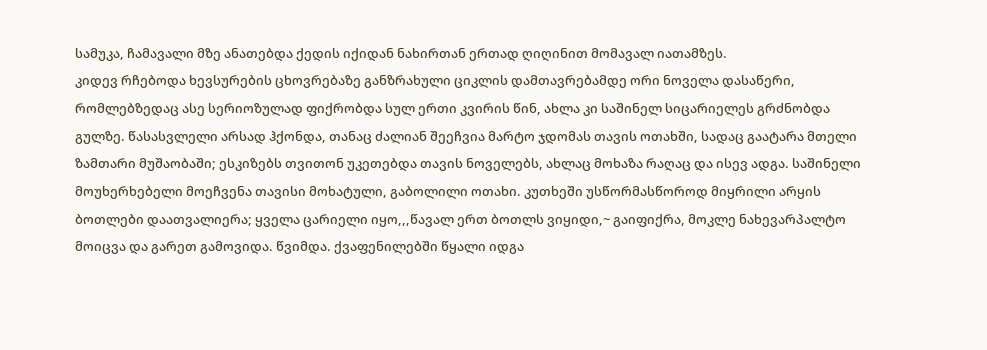სამუკა, ჩამავალი მზე ანათებდა ქედის იქიდან ნახირთან ერთად ღიღინით მომავალ იათამზეს.
კიდევ რჩებოდა ხევსურების ცხოვრებაზე განზრახული ციკლის დამთავრებამდე ორი ნოველა დასაწერი, რომლებზედაც ასე სერიოზულად ფიქრობდა სულ ერთი კვირის წინ, ახლა კი საშინელ სიცარიელეს გრძნობდა გულზე. წასასვლელი არსად ჰქონდა, თანაც ძალიან შეეჩვია მარტო ჯდომას თავის ოთახში, სადაც გაატარა მთელი ზამთარი მუშაობაში; ესკიზებს თვითონ უკეთებდა თავის ნოველებს, ახლაც მოხაზა რაღაც და ისევ ადგა. საშინელი მოუხერხებელი მოეჩვენა თავისი მოხატული, გაბოლილი ოთახი. კუთხეში უსწორმასწოროდ მიყრილი არყის ბოთლები დაათვალიერა; ყველა ცარიელი იყო,,,წავალ ერთ ბოთლს ვიყიდი,~ გაიფიქრა, მოკლე ნახევარპალტო მოიცვა და გარეთ გამოვიდა. წვიმდა. ქვაფენილებში წყალი იდგა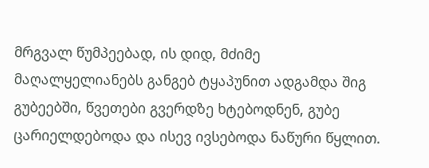მრგვალ წუმპეებად, ის დიდ, მძიმე მაღალყელიანებს განგებ ტყაპუნით ადგამდა შიგ გუბეებში, წვეთები გვერდზე ხტებოდნენ, გუბე ცარიელდებოდა და ისევ ივსებოდა ნაწური წყლით.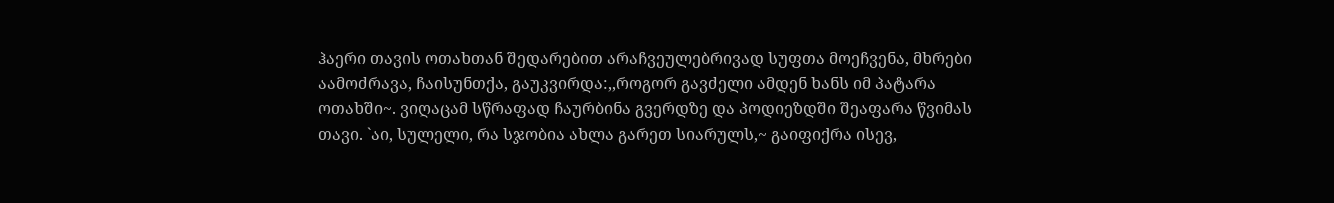ჰაერი თავის ოთახთან შედარებით არაჩვეულებრივად სუფთა მოეჩვენა, მხრები აამოძრავა, ჩაისუნთქა, გაუკვირდა:,,როგორ გავძელი ამდენ ხანს იმ პატარა ოთახში~. ვიღაცამ სწრაფად ჩაურბინა გვერდზე და პოდიეზდში შეაფარა წვიმას თავი. `აი, სულელი, რა სჯობია ახლა გარეთ სიარულს,~ გაიფიქრა ისევ,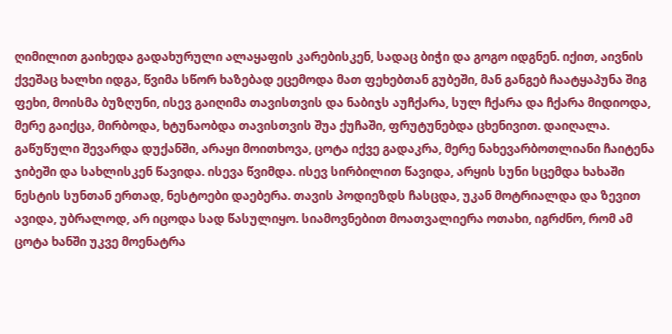ღიმილით გაიხედა გადახურული ალაყაფის კარებისკენ, სადაც ბიჭი და გოგო იდგნენ. იქით, აივნის ქვეშაც ხალხი იდგა, წვიმა სწორ ხაზებად ეცემოდა მათ ფეხებთან გუბეში, მან განგებ ჩაატყაპუნა შიგ ფეხი, მოისმა ბუზღუნი, ისევ გაიღიმა თავისთვის და ნაბიჯს აუჩქარა, სულ ჩქარა და ჩქარა მიდიოდა, მერე გაიქცა, მირბოდა, ხტუნაობდა თავისთვის შუა ქუჩაში, ფრუტუნებდა ცხენივით. დაიღალა. გაწუწული შევარდა დუქანში, არაყი მოითხოვა, ცოტა იქვე გადაკრა, მერე ნახევარბოთლიანი ჩაიტენა ჯიბეში და სახლისკენ წავიდა. ისევა წვიმდა. ისევ სირბილით წავიდა, არყის სუნი სცემდა ხახაში ნესტის სუნთან ერთად, ნესტოები დაებერა. თავის პოდიეზდს ჩასცდა, უკან მოტრიალდა და ზევით ავიდა, უბრალოდ, არ იცოდა სად წასულიყო. სიამოვნებით მოათვალიერა ოთახი, იგრძნო, რომ ამ ცოტა ხანში უკვე მოენატრა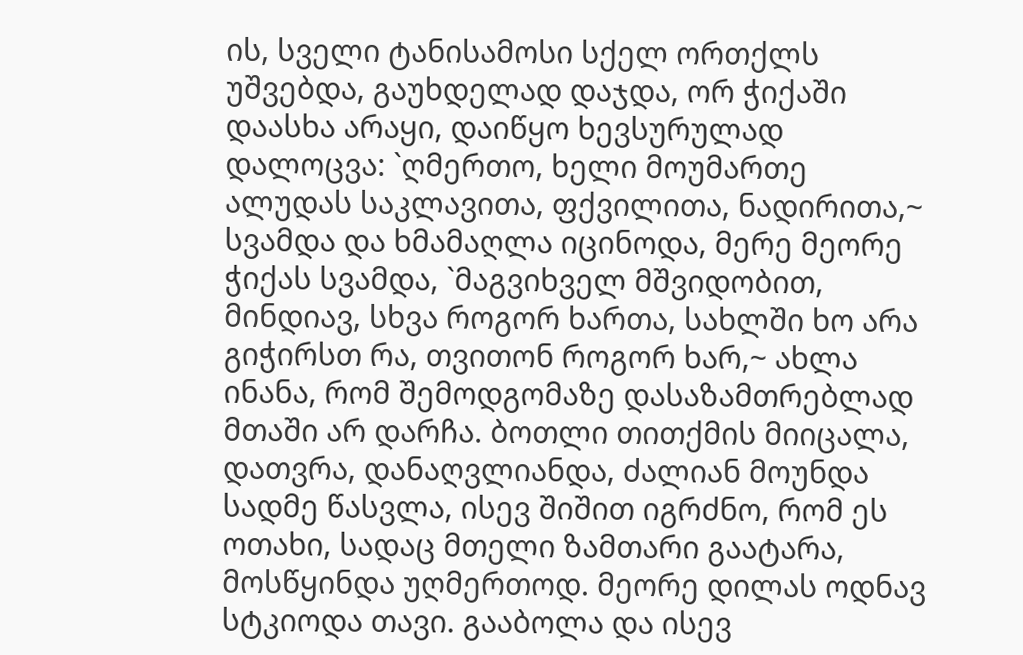ის, სველი ტანისამოსი სქელ ორთქლს უშვებდა, გაუხდელად დაჯდა, ორ ჭიქაში დაასხა არაყი, დაიწყო ხევსურულად დალოცვა: `ღმერთო, ხელი მოუმართე ალუდას საკლავითა, ფქვილითა, ნადირითა,~ სვამდა და ხმამაღლა იცინოდა, მერე მეორე ჭიქას სვამდა, `მაგვიხველ მშვიდობით, მინდიავ, სხვა როგორ ხართა, სახლში ხო არა გიჭირსთ რა, თვითონ როგორ ხარ,~ ახლა ინანა, რომ შემოდგომაზე დასაზამთრებლად მთაში არ დარჩა. ბოთლი თითქმის მიიცალა, დათვრა, დანაღვლიანდა, ძალიან მოუნდა სადმე წასვლა, ისევ შიშით იგრძნო, რომ ეს ოთახი, სადაც მთელი ზამთარი გაატარა, მოსწყინდა უღმერთოდ. მეორე დილას ოდნავ სტკიოდა თავი. გააბოლა და ისევ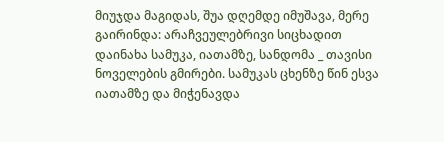მიუჯდა მაგიდას, შუა დღემდე იმუშავა, მერე გაირინდა: არაჩვეულებრივი სიცხადით დაინახა სამუკა, იათამზე, სანდომა _ თავისი ნოველების გმირები. სამუკას ცხენზე წინ ესვა იათამზე და მიჭენავდა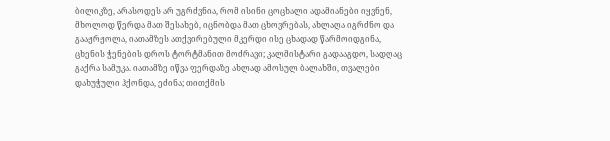ბილიკზე, არასოდეს არ უგრძვნია, რომ ისინი ცოცხალი ადამიანები იყვნენ, მხოლოდ წერდა მათ შესახებ, იცნობდა მათ ცხოვრებას, ახლაღა იგრძნო და გააჟრჟოლა, იათამზეს ათქვირებული მკერდი ისე ცხადად წარმოიდგინა, ცხენის ჭენების დროს ტორტმანით მოძრავი; კალმისტარი გადააგდო, სადღაც გაქრა სამუკა. იათამზე იწვა ფერდაზე ახლად ამოსულ ბალახში, თვალები დახუჭული ჰქონდა, ეძინა; თითქმის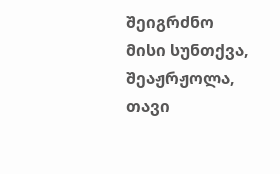შეიგრძნო მისი სუნთქვა, შეაჟრჟოლა, თავი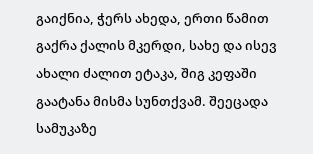გაიქნია, ჭერს ახედა, ერთი წამით გაქრა ქალის მკერდი, სახე და ისევ ახალი ძალით ეტაკა, შიგ კეფაში გაატანა მისმა სუნთქვამ. შეეცადა სამუკაზე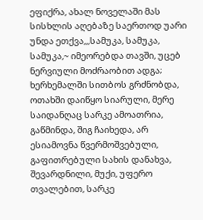ეფიქრა, ახალ ნოველაში მას სისხლის აღებაზე საერთოდ უარი უნდა ეთქვა,,,სამუკა, სამუკა, სამუკა,~ იმეორებდა თავში, უცებ ნერვიული მოძრაობით ადგა; ხერხემალში სითბოს გრძნობდა, ოთახში დაიწყო სიარული, მერე საიდანღაც სარკე ამოათრია, გაწმინდა, შიგ ჩაიხედა, არ ესიამოვნა წვერმოშვებული, გაფითრებული სახის დანახვა, შევარდნილი, მუქი, უფერო თვალებით, სარკე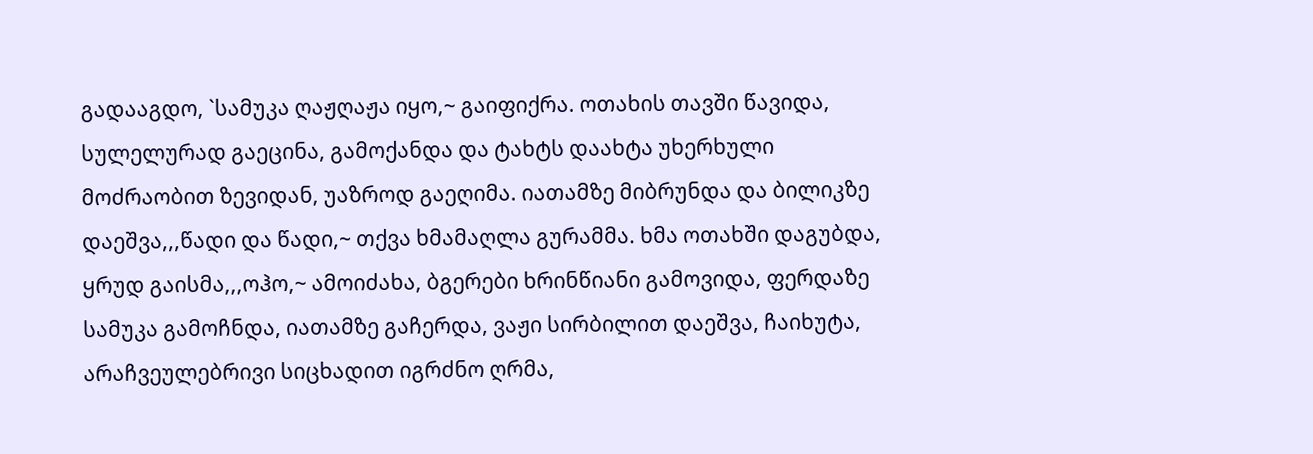გადააგდო, `სამუკა ღაჟღაჟა იყო,~ გაიფიქრა. ოთახის თავში წავიდა, სულელურად გაეცინა, გამოქანდა და ტახტს დაახტა უხერხული მოძრაობით ზევიდან, უაზროდ გაეღიმა. იათამზე მიბრუნდა და ბილიკზე დაეშვა,,,წადი და წადი,~ თქვა ხმამაღლა გურამმა. ხმა ოთახში დაგუბდა, ყრუდ გაისმა,,,ოჰო,~ ამოიძახა, ბგერები ხრინწიანი გამოვიდა, ფერდაზე სამუკა გამოჩნდა, იათამზე გაჩერდა, ვაჟი სირბილით დაეშვა, ჩაიხუტა, არაჩვეულებრივი სიცხადით იგრძნო ღრმა,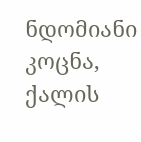ნდომიანი კოცნა, ქალის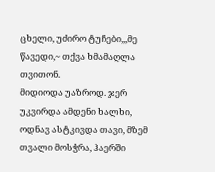ცხელი, უძირო ტუჩები,,,მე წავედი,~ თქვა ხმამაღლა თვითონ.
მიდიოდა უაზროდ. ჯერ უკვირდა ამდენი ხალხი, ოდნავ ასტკივდა თავი, მზემ თვალი მოსჭრა, ჰაერში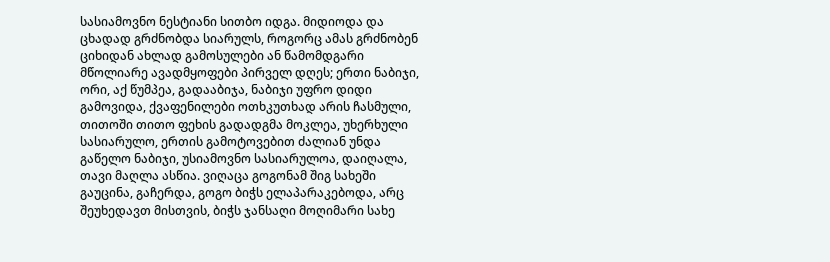სასიამოვნო ნესტიანი სითბო იდგა. მიდიოდა და ცხადად გრძნობდა სიარულს, როგორც ამას გრძნობენ ციხიდან ახლად გამოსულები ან წამომდგარი მწოლიარე ავადმყოფები პირველ დღეს; ერთი ნაბიჯი, ორი, აქ წუმპეა, გადააბიჯა, ნაბიჯი უფრო დიდი გამოვიდა, ქვაფენილები ოთხკუთხად არის ჩასმული, თითოში თითო ფეხის გადადგმა მოკლეა, უხერხული სასიარულო, ერთის გამოტოვებით ძალიან უნდა გაწელო ნაბიჯი, უსიამოვნო სასიარულოა, დაიღალა, თავი მაღლა ასწია. ვიღაცა გოგონამ შიგ სახეში გაუცინა, გაჩერდა, გოგო ბიჭს ელაპარაკებოდა, არც შეუხედავთ მისთვის, ბიჭს ჯანსაღი მოღიმარი სახე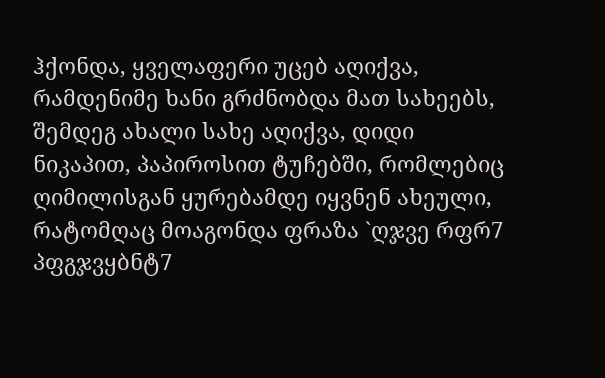ჰქონდა, ყველაფერი უცებ აღიქვა, რამდენიმე ხანი გრძნობდა მათ სახეებს, შემდეგ ახალი სახე აღიქვა, დიდი ნიკაპით, პაპიროსით ტუჩებში, რომლებიც ღიმილისგან ყურებამდე იყვნენ ახეული, რატომღაც მოაგონდა ფრაზა `ღჯვე რფრ7 პფგჯვყბნტ7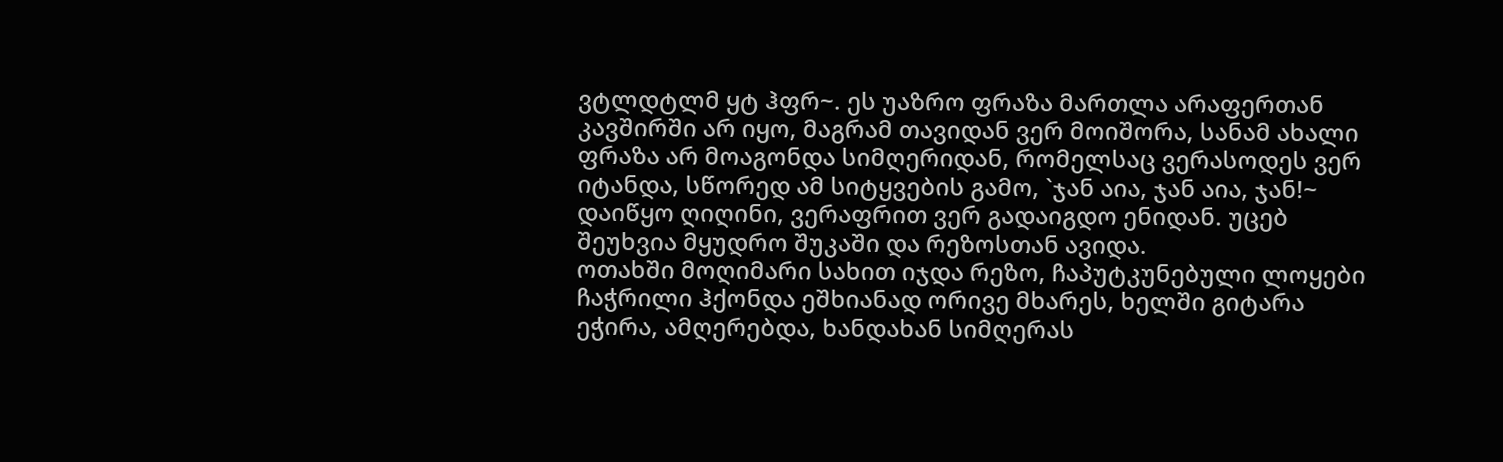ვტლდტლმ ყტ ჰფრ~. ეს უაზრო ფრაზა მართლა არაფერთან კავშირში არ იყო, მაგრამ თავიდან ვერ მოიშორა, სანამ ახალი ფრაზა არ მოაგონდა სიმღერიდან, რომელსაც ვერასოდეს ვერ იტანდა, სწორედ ამ სიტყვების გამო, `ჯან აია, ჯან აია, ჯან!~ დაიწყო ღიღინი, ვერაფრით ვერ გადაიგდო ენიდან. უცებ შეუხვია მყუდრო შუკაში და რეზოსთან ავიდა.
ოთახში მოღიმარი სახით იჯდა რეზო, ჩაპუტკუნებული ლოყები ჩაჭრილი ჰქონდა ეშხიანად ორივე მხარეს, ხელში გიტარა ეჭირა, ამღერებდა, ხანდახან სიმღერას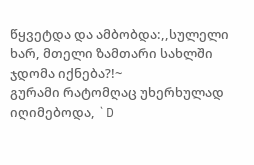წყვეტდა და ამბობდა:,,სულელი ხარ, მთელი ზამთარი სახლში ჯდომა იქნება?!~
გურამი რატომღაც უხერხულად იღიმებოდა, `D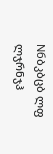Nбბკბცბ ლფ ლჯრნჯჰ